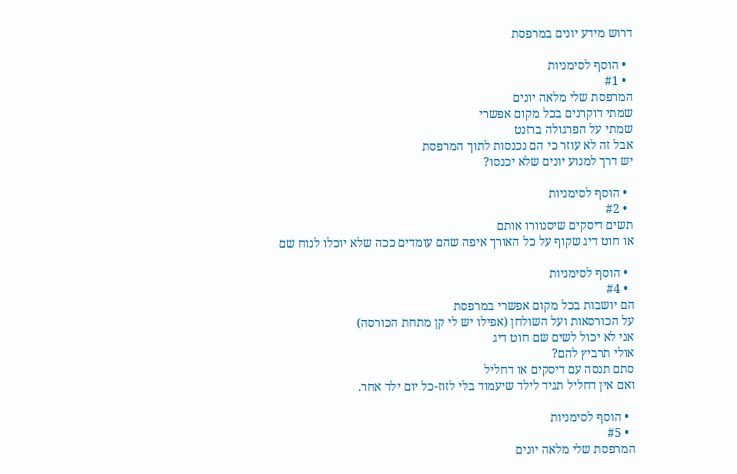דרוש מידע יונים במרפסת

  • הוסף לסימניות
  • #1
המרפסת שלי מלאה יונים
שמתי דוקרנים בכל מקום אפשרי
שמתי על הפרגולה ברזנט
אבל זה לא עוזר כי הם נכנסות לתוך המרפסת
יש דרך למנוע יונים שלא יכנסו?

  • הוסף לסימניות
  • #2
תשים דיסקים שיסנוורו אותם
או חוט דיג שקוף על כל האורך איפה שהם עומדים ככה שלא יוכלו לנוח שם

  • הוסף לסימניות
  • #4
הם יושבות בכל מקום אפשרי במרפסת
על הכורסאות ועל השולחן (אפילו יש לי קן מתחת הכורסה)
אני לא יכול לשים שם חוט דיג
אולי תרביץ להם?
סתם תנסה עם דיסקים או דחליל
ואם אין דחליל תגיד לילד שיעמוד בלי לזוז-כל יום ילד אחר.

  • הוסף לסימניות
  • #5
המרפסת שלי מלאה יונים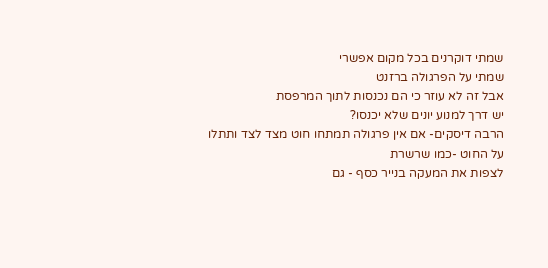שמתי דוקרנים בכל מקום אפשרי
שמתי על הפרגולה ברזנט
אבל זה לא עוזר כי הם נכנסות לתוך המרפסת
יש דרך למנוע יונים שלא יכנסו?
הרבה דיסקים- אם אין פרגולה תמתחו חוט מצד לצד ותתלו על החוט -כמו שרשרת
לצפות את המעקה בנייר כסף - גם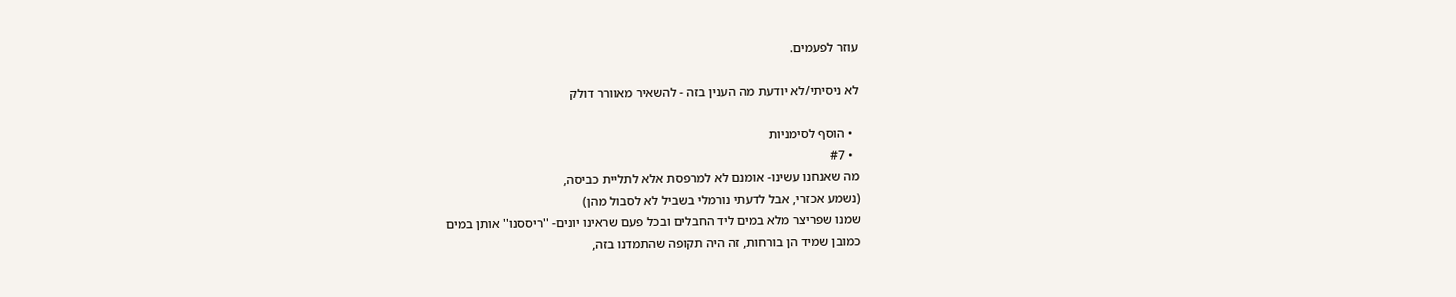עוזר לפעמים.

לא ניסיתי/לא יודעת מה הענין בזה - להשאיר מאוורר דולק

  • הוסף לסימניות
  • #7
מה שאנחנו עשינו- אומנם לא למרפסת אלא לתליית כביסה,
(נשמע אכזרי, אבל לדעתי נורמלי בשביל לא לסבול מהן)
שמנו שפריצר מלא במים ליד החבלים ובכל פעם שראינו יונים- ''ריססנו'' אותן במים
כמובן שמיד הן בורחות, זה היה תקופה שהתמדנו בזה,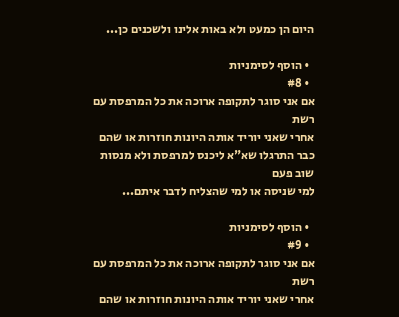היום הן כמעט ולא באות אלינו ולשכנים כן...

  • הוסף לסימניות
  • #8
אם אני סוגר לתקופה ארוכה את כל המרפסת עם רשת
אחרי שאני יוריד אותה היונות חוזרות או שהם כבר התרגלו שא"א ליכנס למרפסת ולא מנסות שוב פעם
למי שניסה או למי שהצליח לדבר איתם...

  • הוסף לסימניות
  • #9
אם אני סוגר לתקופה ארוכה את כל המרפסת עם רשת
אחרי שאני יוריד אותה היונות חוזרות או שהם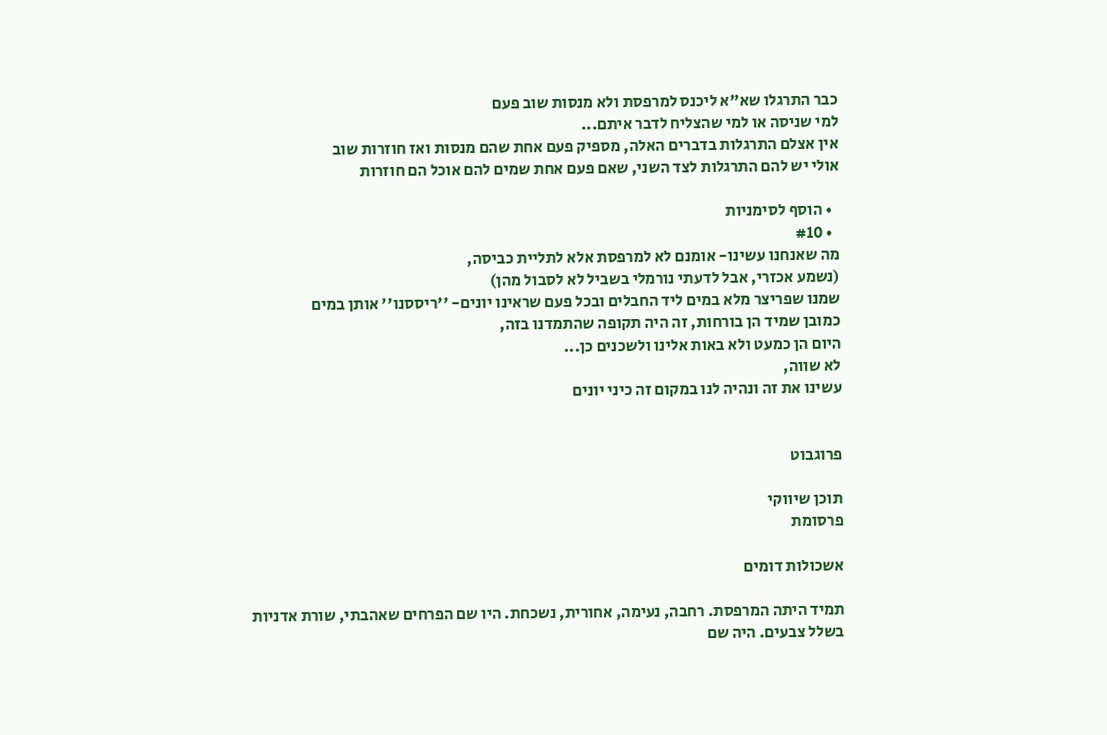כבר התרגלו שא"א ליכנס למרפסת ולא מנסות שוב פעם
למי שניסה או למי שהצליח לדבר איתם...
אין אצלם התרגלות בדברים האלה, מספיק פעם אחת שהם מנסות ואז חוזרות שוב
אולי יש להם התרגלות לצד השני, שאם פעם אחת שמים להם אוכל הם חוזרות

  • הוסף לסימניות
  • #10
מה שאנחנו עשינו- אומנם לא למרפסת אלא לתליית כביסה,
(נשמע אכזרי, אבל לדעתי נורמלי בשביל לא לסבול מהן)
שמנו שפריצר מלא במים ליד החבלים ובכל פעם שראינו יונים- ''ריססנו'' אותן במים
כמובן שמיד הן בורחות, זה היה תקופה שהתמדנו בזה,
היום הן כמעט ולא באות אלינו ולשכנים כן...
לא שווה,
עשינו את זה ונהיה לנו במקום זה כיני יונים


פרוגבוט

תוכן שיווקי
פרסומת

אשכולות דומים

תמיד היתה המרפסת. רחבה, נעימה, אחורית, נשכחת. היו שם הפרחים שאהבתי, שורת אדניות בשלל צבעים. היה שם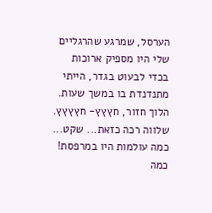הערסל, שמרגע שהרגליים שלי היו מספיק ארוכות בכדי לבעוט בגדר, הייתי מתנדנדת בו במשך שעות. הלוך חזור, חץץץ- חץץץץ.
שלווה רכה כזאת... שקט... כמה עולמות היו במרפסת! כמה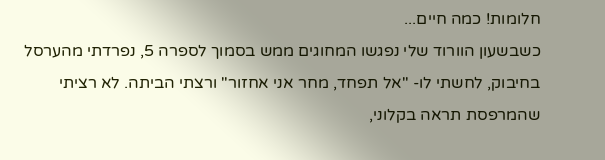חלומות! כמה חיים...
כשבשעון הוורוד שלי נפגשו המחוגים ממש בסמוך לספרה 5, נפרדתי מהערסל בחיבוק, לחשתי לו- "אל תפחד, מחר אני אחזור" ורצתי הביתה. לא רציתי שהמרפסת תראה בקלוני,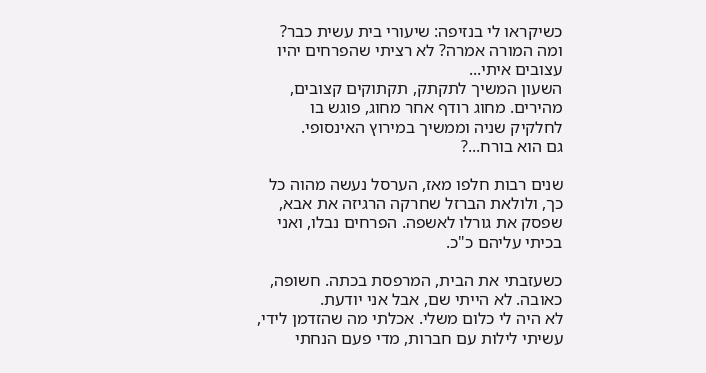כשיקראו לי בנזיפה: שיעורי בית עשית כבר? ומה המורה אמרה? לא רציתי שהפרחים יהיו עצובים איתי...
השעון המשיך לתקתק, תקתוקים קצובים, מהירים. מחוג רודף אחר מחוג, פוגש בו לחלקיק שניה וממשיך במירוץ האינסופי.
גם הוא בורח...?

שנים רבות חלפו מאז, הערסל נעשה מהוה כל כך, ולולאת הברזל שחרקה הרגיזה את אבא, שפסק את גורלו לאשפה. הפרחים נבלו, ואני בכיתי עליהם כ"כ.

כשעזבתי את הבית, המרפסת בכתה. חשופה, כאובה. לא הייתי שם, אבל אני יודעת.
לא היה לי כלום משלי. אכלתי מה שהזדמן לידי, עשיתי לילות עם חברות, מדי פעם הנחתי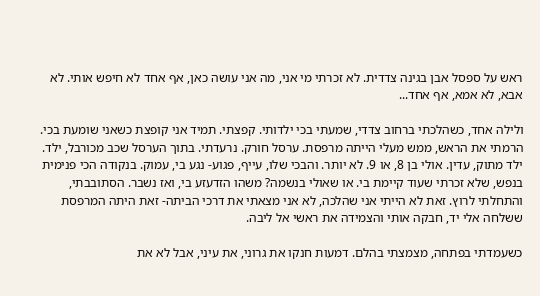ראש על ספסל אבן בגינה צדדית. לא זכרתי מי אני, מה אני עושה כאן, אף אחד לא חיפש אותי. לא אבא, לא אמא, אף אחד...

ולילה אחד, כשהלכתי ברחוב צדדי, שמעתי בכי ילדותי. קפצתי. תמיד אני קופצת כשאני שומעת בכי. הרמתי את הראש, ממש מעלי הייתה מרפסת. ערסל חורק. נרעדתי. בתוך הערסל שכב מכורבל, ילד. ילד מתוק, עדין. אולי בן 8, או 9. לא יותר. והבכי שלו, עייף, פגוע- נגע בי, עמוק. בנקודה הכי פנימית בנפש, שלא זכרתי שעוד קיימת בי. או שאולי בנשמה? משהו הזדעזע בי, ואז נשבר. הסתובבתי, והתחלתי לרוץ. זאת לא הייתי אני שהלכה, לא אני מצאתי את דרכי הביתה- זאת היתה המרפסת ששלחה אלי יד, חבקה אותי והצמידה את ראשי אל ליבה.

כשעמדתי בפתחה, מצמצתי בהלם. דמעות חנקו את גרוני, את עיני, אבל לא את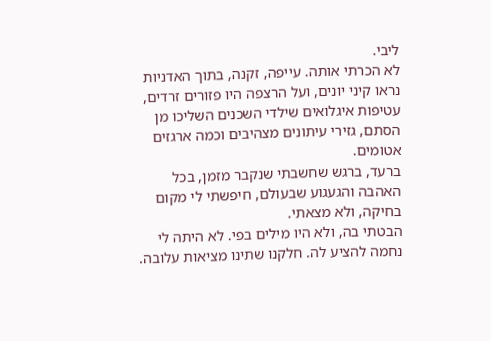ליבי.
לא הכרתי אותה. עייפה, זקנה, בתוך האדניות נראו קיני יונים, ועל הרצפה היו פזורים זרדים, עטיפות איגלואים שילדי השכנים השליכו מן הסתם, גזירי עיתונים מצהיבים וכמה ארגזים אטומים.
ברעד, ברגש שחשבתי שנקבר מזמן, בכל האהבה והגעגוע שבעולם, חיפשתי לי מקום בחיקה, ולא מצאתי.
הבטתי בה, ולא היו מילים בפי. לא היתה לי נחמה להציע לה. חלקנו שתינו מציאות עלובה.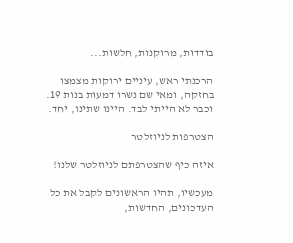בודדות, מרוקנות, חלשות...

הרכנתי ראש, עיניים ירוקות מצמצו בחזקה, ומאי שם נשרו דמעות בנות 19.
וכבר לא הייתי לבד. היינו שתינו, יחד.

הצטרפות לניוזלטר

איזה כיף שהצטרפתם לניוזלטר שלנו!

מעכשיו, תהיו הראשונים לקבל את כל העדכונים, החדשות,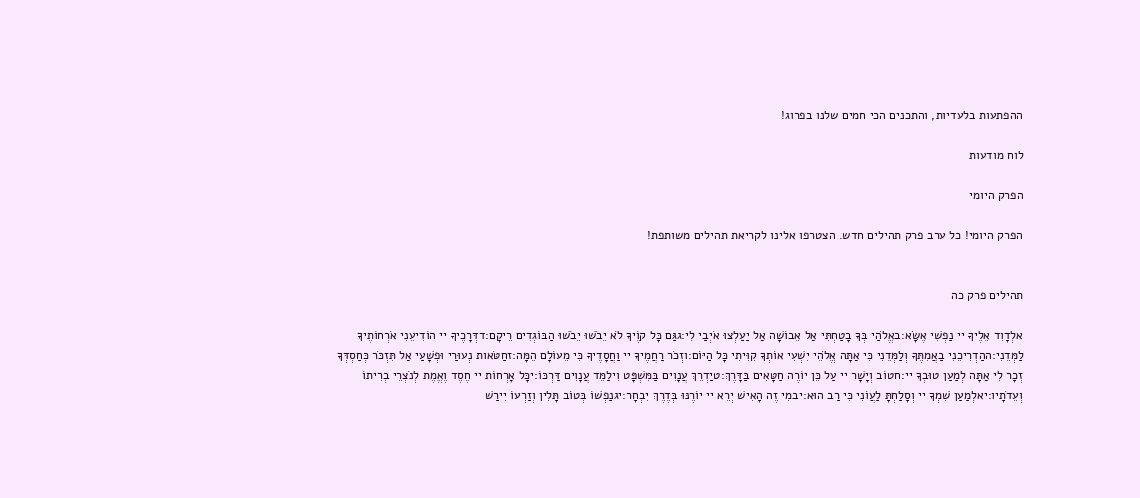ההפתעות בלעדיות, והתכנים הכי חמים שלנו בפרוג!

לוח מודעות

הפרק היומי

הפרק היומי! כל ערב פרק תהילים חדש. הצטרפו אלינו לקריאת תהילים משותפת!


תהילים פרק כה

אלְדָוִד אֵלֶיךָ יי נַפְשִׁי אֶשָּׂא:באֱלֹהַי בְּךָ בָטַחְתִּי אַל אֵבוֹשָׁה אַל יַעַלְצוּ אֹיְבַי לִי:גגַּם כָּל קוֶֹיךָ לֹא יֵבֹשׁוּ יֵבֹשׁוּ הַבּוֹגְדִים רֵיקָם:דדְּרָכֶיךָ יי הוֹדִיעֵנִי אֹרְחוֹתֶיךָ לַמְּדֵנִי:ההַדְרִיכֵנִי בַאֲמִתֶּךָ וְלַמְּדֵנִי כִּי אַתָּה אֱלֹהֵי יִשְׁעִי אוֹתְךָ קִוִּיתִי כָּל הַיּוֹם:וזְכֹר רַחֲמֶיךָ יי וַחֲסָדֶיךָ כִּי מֵעוֹלָם הֵמָּה:זחַטֹּאות נְעוּרַי וּפְשָׁעַי אַל תִּזְכֹּר כְּחַסְדְּךָ זְכָר לִי אַתָּה לְמַעַן טוּבְךָ יי:חטוֹב וְיָשָׁר יי עַל כֵּן יוֹרֶה חַטָּאִים בַּדָּרֶךְ:טיַדְרֵךְ עֲנָוִים בַּמִּשְׁפָּט וִילַמֵּד עֲנָוִים דַּרְכּוֹ:יכָּל אָרְחוֹת יי חֶסֶד וֶאֱמֶת לְנֹצְרֵי בְרִיתוֹ וְעֵדֹתָיו:יאלְמַעַן שִׁמְךָ יי וְסָלַחְתָּ לַעֲוֹנִי כִּי רַב הוּא:יבמִי זֶה הָאִישׁ יְרֵא יי יוֹרֶנּוּ בְּדֶרֶךְ יִבְחָר:יגנַפְשׁוֹ בְּטוֹב תָּלִין וְזַרְעוֹ יִירַשׁ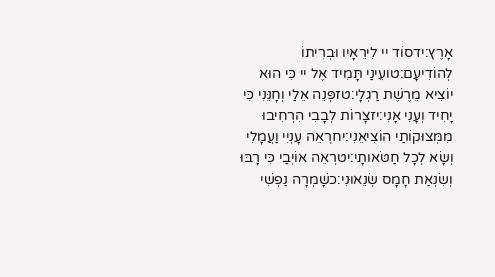אָרֶץ:ידסוֹד יי לִירֵאָיו וּבְרִיתוֹ לְהוֹדִיעָם:טועֵינַי תָּמִיד אֶל יי כִּי הוּא יוֹצִיא מֵרֶשֶׁת רַגְלָי:טזפְּנֵה אֵלַי וְחָנֵּנִי כִּי יָחִיד וְעָנִי אָנִי:יזצָרוֹת לְבָבִי הִרְחִיבוּ מִמְּצוּקוֹתַי הוֹצִיאֵנִי:יחרְאֵה עָנְיִי וַעֲמָלִי וְשָׂא לְכָל חַטֹּאותָי:יטרְאֵה אוֹיְבַי כִּי רָבּוּ וְשִׂנְאַת חָמָס שְׂנֵאוּנִי:כשָׁמְרָה נַפְשִׁי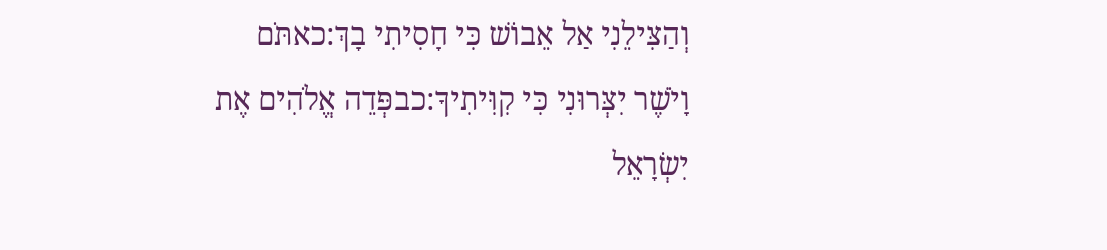וְהַצִּילֵנִי אַל אֵבוֹשׁ כִּי חָסִיתִי בָךְ:כאתֹּם וָיֹשֶׁר יִצְּרוּנִי כִּי קִוִּיתִיךָ:כבפְּדֵה אֱלֹהִים אֶת יִשְׂרָאֵל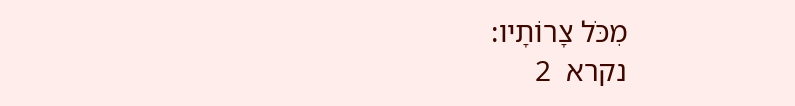מִכֹּל צָרוֹתָיו:
נקרא  2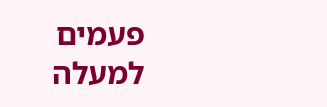פעמים
למעלה